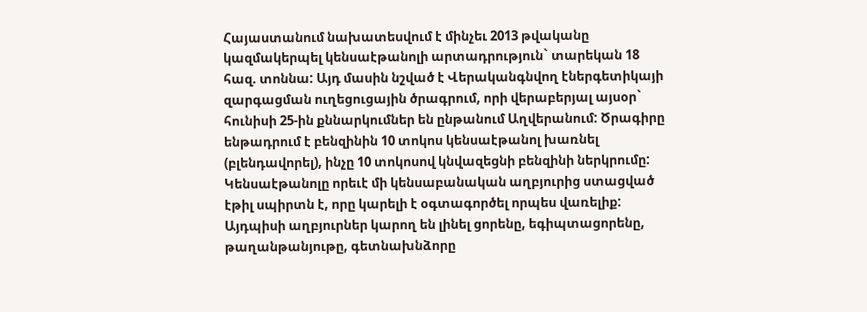Հայաստանում նախատեսվում է մինչեւ 2013 թվականը կազմակերպել կենսաէթանոլի արտադրություն` տարեկան 18 հազ. տոննա: Այդ մասին նշված է Վերականգնվող էներգետիկայի զարգացման ուղեցուցային ծրագրում, որի վերաբերյալ այսօր` հունիսի 25-ին քննարկումներ են ընթանում Աղվերանում: Ծրագիրը ենթադրում է բենզինին 10 տոկոս կենսաէթանոլ խառնել (բլենդավորել), ինչը 10 տոկոսով կնվազեցնի բենզինի ներկրումը:
Կենսաէթանոլը որեւէ մի կենսաբանական աղբյուրից ստացված էթիլ սպիրտն է, որը կարելի է օգտագործել որպես վառելիք: Այդպիսի աղբյուրներ կարող են լինել ցորենը, եգիպտացորենը, թաղանթանյութը, գետնախնձորը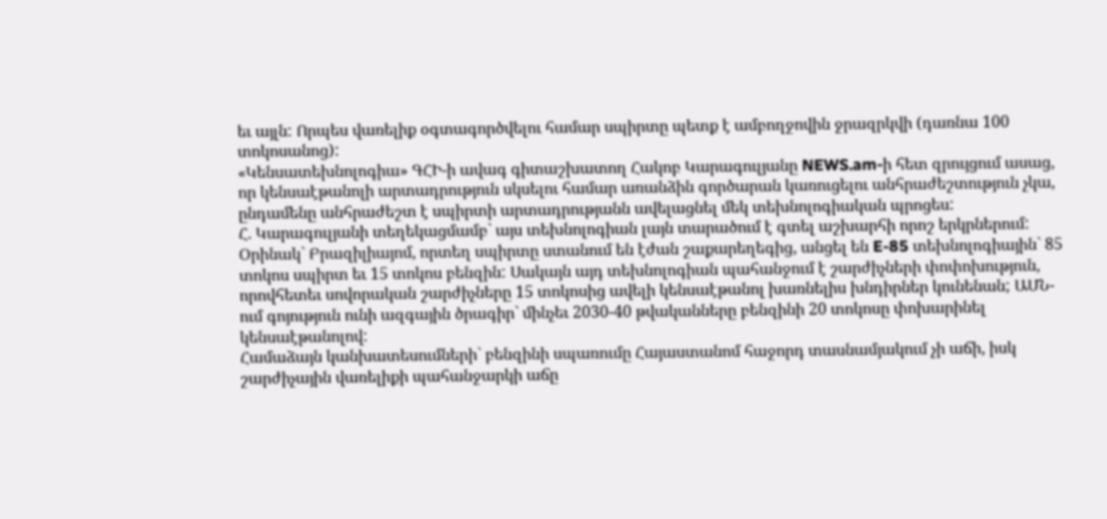եւ այլն: Որպես վառելիք օգտագործվելու համար սպիրտը պետք է ամբողջովին ջրազրկվի (դառնա 100 տոկոսանոց):
«Կենսատեխնոլոգիա» ԳՀԻ-ի ավագ գիտաշխատող Հակոբ Կարագուլյանը NEWS.am-ի հետ զրույցում ասաց, որ կենսաէթանոլի արտադրություն սկսելու համար առանձին գործարան կառուցելու անհրաժեշտություն չկա, ընդամենը անհրաժեշտ է սպիրտի արտադրությանն ավելացնել մեկ տեխնոլոգիական պրոցես:
Հ. Կարագուլյանի տեղեկացմամբ` այս տեխնոլոգիան լայն տարածում է գտել աշխարհի որոշ երկրներում: Օրինակ` Բրազիլիայոմ, որտեղ սպիրտը ստանում են էժան շաքարեղեգից, անցել են E-85 տեխնոլոգիային` 85 տոկոս սպիրտ եւ 15 տոկոս բենզին: Սակայն այդ տեխնոլոգիան պահանջում է շարժիչների փոփոխություն, որովհետեւ սովորական շարժիչները 15 տոկոսից ավելի կենսաէթանոլ խառնելիս խնդիրներ կունենան; ԱՄՆ-ում գոյություն ունի ազգային ծրագիր` մինչեւ 2030-40 թվականները բենզինի 20 տոկոսը փոխարինել կենսաէթանոլով:
Համաձայն կանխատեսումների` բենզինի սպառումը Հայաստանոմ հաջորդ տասնամյակում չի աճի, իսկ շարժիչային վառելիքի պահանջարկի աճը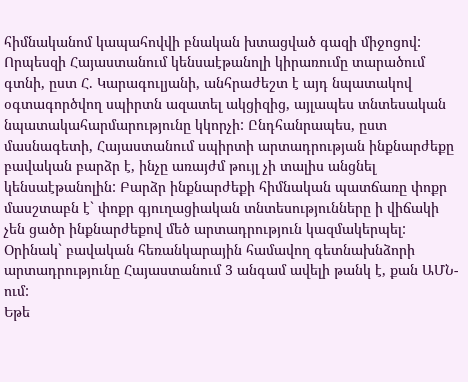հիմնականոմ կապահովվի բնական խտացված գազի միջոցով:
Որպեսզի Հայաստանում կենսաէթանոլի կիրառումը տարածում գտնի, ըստ Հ. Կարագուլյանի, անհրաժեշտ է այդ նպատակով օգտագործվող սպիրտն ազատել ակցիզից, այլապես տնտեսական նպատակահարմարությունը կկորչի: Ընդհանրապես, ըստ մասնագետի, Հայաստանում սպիրտի արտադրության ինքնարժեքը բավական բարձր է, ինչը առայժմ թույլ չի տալիս անցնել կենսաէթանոլին: Բարձր ինքնարժեքի հիմնական պատճառը փոքր մասշտաբն է` փոքր գյուղացիական տնտեսությունները ի վիճակի չեն ցածր ինքնարժեքով մեծ արտադրություն կազմակերպել: Օրինակ` բավական հեռանկարային համավող գետնախնձորի արտադրությունը Հայաստանում 3 անգամ ավելի թանկ է, քան ԱՄՆ-ում:
Եթե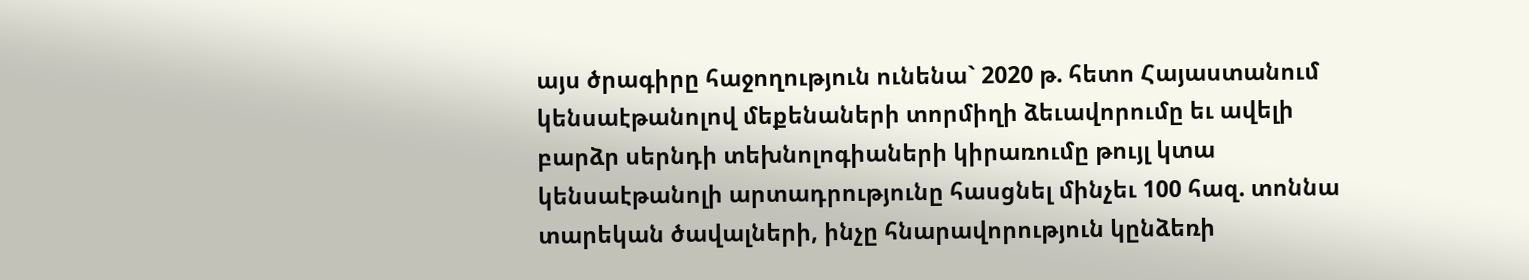այս ծրագիրը հաջողություն ունենա` 2020 թ. հետո Հայաստանում կենսաէթանոլով մեքենաների տորմիղի ձեւավորումը եւ ավելի բարձր սերնդի տեխնոլոգիաների կիրառումը թույլ կտա կենսաէթանոլի արտադրությունը հասցնել մինչեւ 100 հազ. տոննա տարեկան ծավալների, ինչը հնարավորություն կընձեռի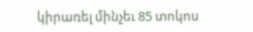կիրառել մինչեւ 85 տոկոս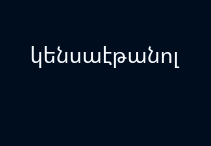կենսաէթանոլ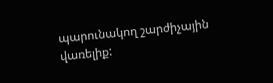պարունակող շարժիչային վառելիք: